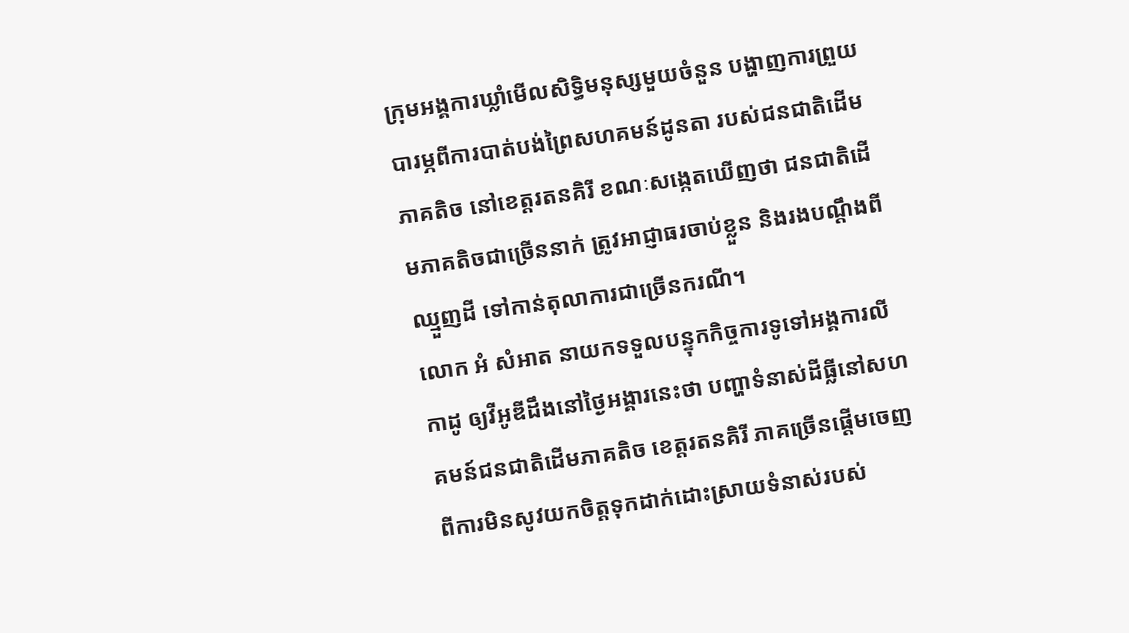ក្រុមអង្គការឃ្លាំមើលសិទ្ធិមនុស្សមួយចំនួន បង្ហាញការព្រួយបារម្ភពីការបាត់បង់ព្រៃសហគមន៍ដូនតា របស់ជនជាតិដើមភាគតិច នៅខេត្តរតនគិរី ខណៈសង្កេតឃើញថា ជនជាតិដើមភាគតិចជាច្រើននាក់ ត្រូវអាជ្ញាធរចាប់ខ្លួន និងរងបណ្តឹងពីឈ្មួញដី ទៅកាន់តុលាការជាច្រើនករណី។
លោក អំ សំអាត នាយកទទួលបន្ទុកកិច្ចការទូទៅអង្គការលីកាដូ ឲ្យវីអូឌីដឹងនៅថ្ងៃអង្គារនេះថា បញ្ហាទំនាស់ដីធ្លីនៅសហគមន៍ជនជាតិដើមភាគតិច ខេត្តរតនគិរី ភាគច្រើនផ្តើមចេញពីការមិនសូវយកចិត្តទុកដាក់ដោះស្រាយទំនាស់របស់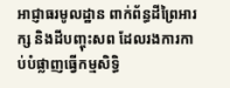អាជ្ញាធរមូលដ្ឋាន ពាក់ព័ន្ធដីព្រៃអារក្ស និងដីបញ្ចុះសព ដែលរងការកាប់បំផ្លាញធ្វើកម្មសិទ្ធិ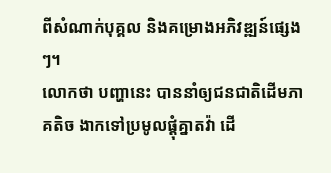ពីសំណាក់បុគ្គល និងគម្រោងអភិវឌ្ឍន៍ផ្សេងៗ។
លោកថា បញ្ហានេះ បាននាំឲ្យជនជាតិដើមភាគតិច ងាកទៅប្រមូលផ្តុំគ្នាតវ៉ា ដើ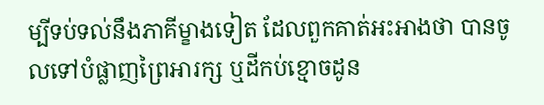ម្បីទប់ទល់នឹងភាគីម្ខាងទៀត ដែលពួកគាត់អះអាងថា បានចូលទៅបំផ្លាញព្រៃអារក្ស ឬដីកប់ខ្មោចដូន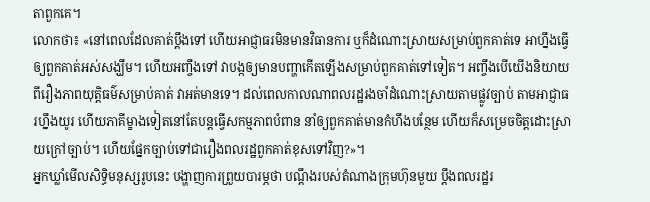តាពួកគេ។
លោកថា៖ «នៅពេលដែលគាត់ប្តឹងទៅ ហើយអាជ្ញាធរមិនមានវិធានការ ឬក៏ដំណោះស្រាយសម្រាប់ពួកគាត់ទេ អាហ្នឹងធ្វើឲ្យពួកគាត់អស់សង្ឃឹម។ ហើយអញ្ចឹងទៅ វាបង្កឲ្យមានបញ្ហាកើតឡើងសម្រាប់ពួកគាត់ទៅទៀត។ អញ្ចឹងបើយើងនិយាយពីរឿងភាពយុត្តិធម៌សម្រាប់គាត់ វាអត់មានទេ។ ដល់ពេលកាលណាពលរដ្ឋរងចាំដំណោះស្រាយតាមផ្លូវច្បាប់ តាមអាជ្ញាធរហ្នឹងយូរ ហើយភាគីម្ខាងទៀតនៅតែបន្តធ្វើសកម្មភាពបំពាន នាំឲ្យពួកគាត់មានកំហឹងបន្ថែម ហើយក៏សម្រេចចិត្តដោះស្រាយក្រៅច្បាប់។ ហើយផ្នែកច្បាប់ទៅជារឿងពលរដ្ឋពួកគាត់ខុសទៅវិញ?»។
អ្នកឃ្លាំមើលសិទ្ធិមនុស្សរូបនេះ បង្ហាញការព្រួយបារម្ភថា បណ្តឹងរបស់តំណាងក្រុមហ៊ុនមួយ ប្តឹងពលរដ្ឋរ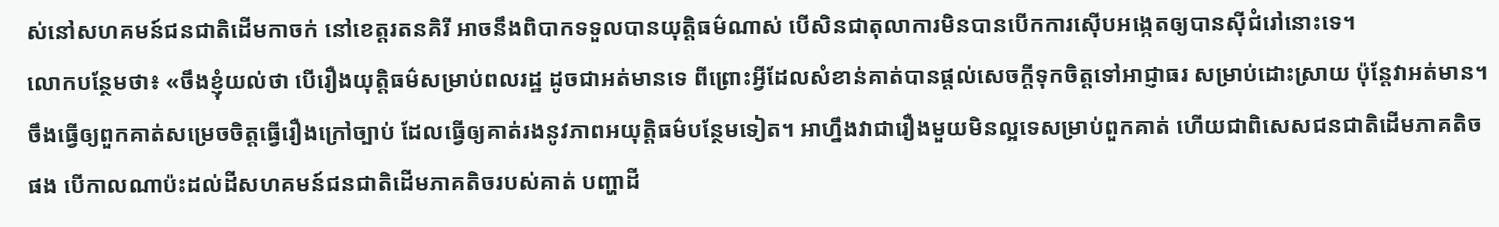ស់នៅសហគមន៍ជនជាតិដើមកាចក់ នៅខេត្តរតនគិរី អាចនឹងពិបាកទទួលបានយុត្តិធម៌ណាស់ បើសិនជាតុលាការមិនបានបើកការស៊ើបអង្កេតឲ្យបានស៊ីជំរៅនោះទេ។
លោកបន្ថែមថា៖ «ចឹងខ្ញុំយល់ថា បើរឿងយុត្តិធម៌សម្រាប់ពលរដ្ឋ ដូចជាអត់មានទេ ពីព្រោះអ្វីដែលសំខាន់គាត់បានផ្តល់សេចក្តីទុកចិត្តទៅអាជ្ញាធរ សម្រាប់ដោះស្រាយ ប៉ុន្តែវាអត់មាន។ ចឹងធ្វើឲ្យពួកគាត់សម្រេចចិត្តធ្វើរឿងក្រៅច្បាប់ ដែលធ្វើឲ្យគាត់រងនូវភាពអយុត្តិធម៌បន្ថែមទៀត។ អាហ្នឹងវាជារឿងមួយមិនល្អទេសម្រាប់ពួកគាត់ ហើយជាពិសេសជនជាតិដើមភាគតិចផង បើកាលណាប៉ះដល់ដីសហគមន៍ជនជាតិដើមភាគតិចរបស់គាត់ បញ្ហាដី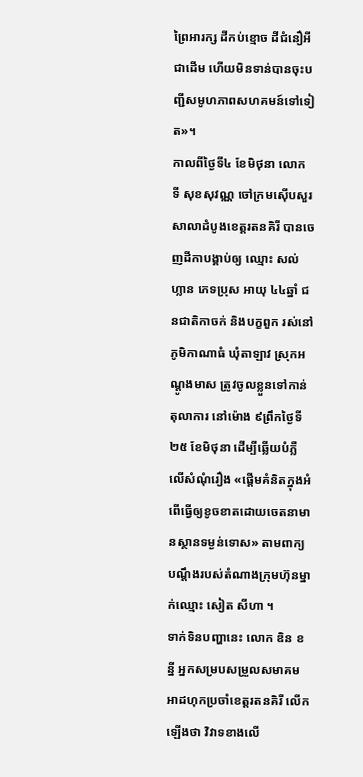ព្រៃអារក្ស ដីកប់ខ្មោច ដីជំនឿអីជាដើម ហើយមិនទាន់បានចុះបញ្ជីសមូហភាពសហគមន៍ទៅទៀត»។
កាលពីថ្ងៃទី៤ ខែមិថុនា លោក ទី សុខសុវណ្ណ ចៅក្រមស៊ើបសួរសាលាដំបូងខេត្តរតនគិរី បានចេញដីកាបង្គាប់ឲ្យ ឈ្មោះ សល់ ហ្លាន ភេទប្រុស អាយុ ៤៤ឆ្នាំ ជនជាតិកាចក់ និងបក្ខពួក រស់នៅភូមិកាណាធំ ឃុំតាឡាវ ស្រុកអណ្តូងមាស ត្រូវចូលខ្លួនទៅកាន់តុលាការ នៅម៉ោង ៩ព្រឹកថ្ងៃទី២៥ ខែមិថុនា ដើម្បីឆ្លើយបំភ្លឺលើសំណុំរឿង «ផ្តើមគំនិតក្នុងអំពើធ្វើឲ្យខូចខាតដោយចេតនាមានស្ថានទម្ងន់ទោស» តាមពាក្យបណ្តឹងរបស់តំណាងក្រុមហ៊ុនម្នាក់ឈ្មោះ សៀត សីហា ។
ទាក់ទិនបញ្ហានេះ លោក ឌិន ខន្នី អ្នកសម្របសម្រួលសមាគមអាដហុកប្រចាំខេត្តរតនគិរី លើកឡើងថា វិវាទខាងលើ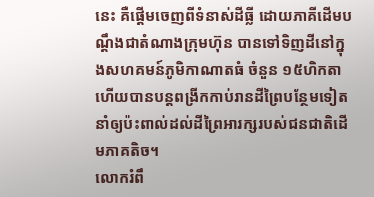នេះ គឺផ្តើមចេញពីទំនាស់ដីធ្លី ដោយភាគីដើមបណ្តឹងជាតំណាងក្រុមហ៊ុន បានទៅទិញដីនៅក្នុងសហគមន៍ភូមិកាណាតធំ ចំនួន ១៥ហិកតា ហើយបានបន្តពង្រីកកាប់រានដីព្រៃបន្ថែមទៀត នាំឲ្យប៉ះពាល់ដល់ដីព្រៃអារក្សរបស់ជនជាតិដើមភាគតិច។
លោករំពឹ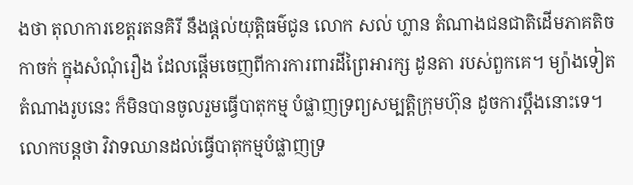ងថា តុលាការខេត្តរតនគិរី នឹងផ្តល់យុត្តិធម៌ជូន លោក សល់ ហ្លាន តំណាងជនជាតិដើមភាគតិចកាចក់ ក្នុងសំណុំរឿង ដែលផ្តើមចេញពីការការពារដីព្រៃអារក្ស ដូនតា របស់ពួកគេ។ ម្យ៉ាងទៀត តំណាងរូបនេះ ក៏មិនបានចូលរួមធ្វើបាតុកម្ម បំផ្លាញទ្រព្យសម្បត្តិក្រុមហ៊ុន ដូចការប្តឹងនោះទេ។
លោកបន្តថា វិវាទឈានដល់ធ្វើបាតុកម្មបំផ្លាញទ្រ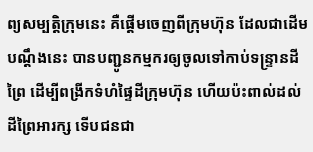ព្យសម្បត្តិក្រុមនេះ គឺផ្តើមចេញពីក្រុមហ៊ុន ដែលជាដើមបណ្តឹងនេះ បានបញ្ជូនកម្មករឲ្យចូលទៅកាប់ទន្ទ្រានដីព្រៃ ដើម្បីពង្រីកទំហំផ្ទៃដីក្រុមហ៊ុន ហើយប៉ះពាល់ដល់ដីព្រៃអារក្ស ទើបជនជា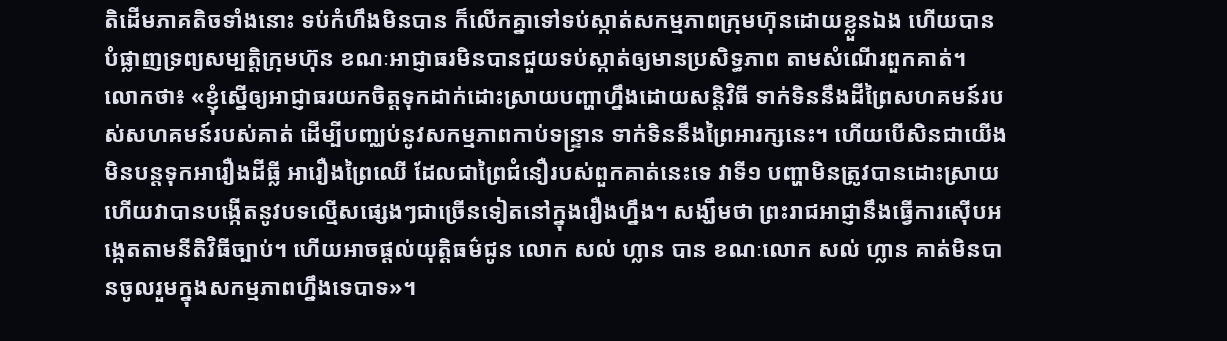តិដើមភាគតិចទាំងនោះ ទប់កំហឹងមិនបាន ក៏លើកគ្នាទៅទប់ស្កាត់សកម្មភាពក្រុមហ៊ុនដោយខ្លួនឯង ហើយបានបំផ្លាញទ្រព្យសម្បត្តិក្រុមហ៊ុន ខណៈអាជ្ញាធរមិនបានជួយទប់ស្កាត់ឲ្យមានប្រសិទ្ធភាព តាមសំណើរពួកគាត់។
លោកថា៖ «ខ្ញុំស្នើឲ្យអាជ្ញាធរយកចិត្តទុកដាក់ដោះស្រាយបញ្ហាហ្នឹងដោយសន្តិវិធី ទាក់ទិននឹងដីព្រៃសហគមន៍របស់សហគមន៍របស់គាត់ ដើម្បីបញ្ឈប់នូវសកម្មភាពកាប់ទន្ទ្រាន ទាក់ទិននឹងព្រៃអារក្សនេះ។ ហើយបើសិនជាយើងមិនបន្តទុកអារឿងដីធ្លី អារឿងព្រៃឈើ ដែលជាព្រៃជំនឿរបស់ពួកគាត់នេះទេ វាទី១ បញ្ហាមិនត្រូវបានដោះស្រាយ ហើយវាបានបង្កើតនូវបទល្មើសផ្សេងៗជាច្រើនទៀតនៅក្នុងរឿងហ្នឹង។ សង្ឃឹមថា ព្រះរាជអាជ្ញានឹងធ្វើការស៊ើបអង្កេតតាមនីតិវិធីច្បាប់។ ហើយអាចផ្តល់យុត្តិធម៌ជូន លោក សល់ ហ្លាន បាន ខណៈលោក សល់ ហ្លាន គាត់មិនបានចូលរួមក្នុងសកម្មភាពហ្នឹងទេបាទ»។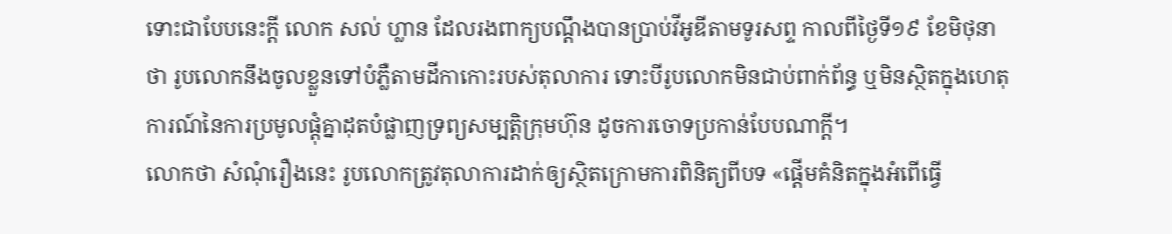ទោះជាបែបនេះក្តី លោក សល់ ហ្លាន ដែលរងពាក្យបណ្តឹងបានប្រាប់វីអូឌីតាមទូរសព្ទ កាលពីថ្ងៃទី១៩ ខែមិថុនាថា រូបលោកនឹងចូលខ្លួនទៅបំភ្លឺតាមដីកាកោះរបស់តុលាការ ទោះបីរូបលោកមិនជាប់ពាក់ព័ន្ធ ឬមិនស្ថិតក្នុងហេតុការណ៍នៃការប្រមូលផ្តុំគ្នាដុតបំផ្លាញទ្រព្យសម្បត្តិក្រុមហ៊ុន ដូចការចោទប្រកាន់បែបណាក្តី។
លោកថា សំណុំរឿងនេះ រូបលោកត្រូវតុលាការដាក់ឲ្យស្ថិតក្រោមការពិនិត្យពីបទ «ផ្តើមគំនិតក្នុងអំពើធ្វើ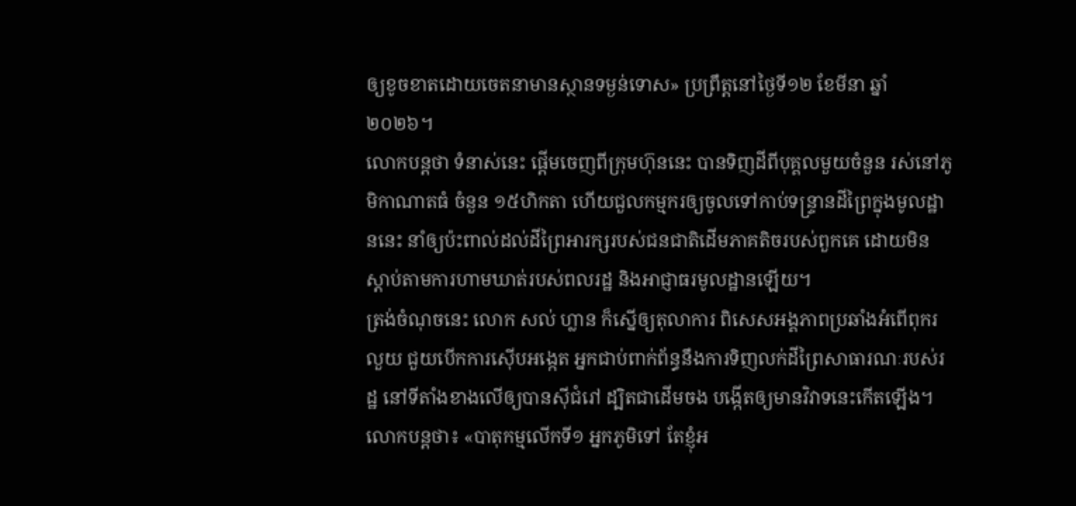ឲ្យខូចខាតដោយចេតនាមានស្ថានទម្ងន់ទោស» ប្រព្រឹត្តនៅថ្ងៃទី១២ ខែមីនា ឆ្នាំ២០២៦។
លោកបន្តថា ទំនាស់នេះ ផ្តើមចេញពីក្រុមហ៊ុននេះ បានទិញដីពីបុគ្គលមួយចំនួន រស់នៅភូមិកាណាតធំ ចំនួន ១៥ហិកតា ហើយជួលកម្មករឲ្យចូលទៅកាប់ទន្ទ្រានដីព្រៃក្នុងមូលដ្ឋាននេះ នាំឲ្យប៉ះពាល់ដល់ដីព្រៃអារក្សរបស់ជនជាតិដើមភាគតិចរបស់ពួកគេ ដោយមិនស្តាប់តាមការហាមឃាត់របស់ពលរដ្ឋ និងអាជ្ញាធរមូលដ្ឋានឡើយ។
ត្រង់ចំណុចនេះ លោក សល់ ហ្លាន ក៏ស្នើឲ្យតុលាការ ពិសេសអង្គភាពប្រឆាំងអំពើពុករលួយ ជួយបើកការស៊ើបអង្កេត អ្នកជាប់ពាក់ព័ន្ធនឹងការទិញលក់ដីព្រៃសាធារណៈរបស់រដ្ឋ នៅទីតាំងខាងលើឲ្យបានស៊ីជំរៅ ដ្បិតជាដើមចង បង្កើតឲ្យមានវិវាទនេះកើតឡើង។
លោកបន្តថា៖ «បាតុកម្មលើកទី១ អ្នកភូមិទៅ តែខ្ញុំអ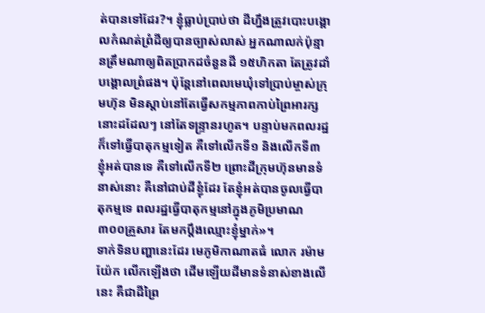ត់បានទៅដែរ?។ ខ្ញុំធ្លាប់ប្រាប់ថា ដីហ្នឹងត្រូវបោះបង្គោលកំណត់ព្រំដីឲ្យបានច្បាស់លាស់ អ្នកណាលក់ប៉ុន្មានត្រឹមណាឲ្យពិតប្រាកដចំនួនដី ១៥ហិកតា តែត្រូវដាំបង្គោលព្រំផង។ ប៉ុន្តែនៅពេលមេឃុំទៅប្រាប់ម្ចាស់ក្រុមហ៊ុន មិនស្តាប់នៅតែធ្វើសកម្មភាពកាប់ព្រៃអារក្សនោះដដែលៗ នៅតែទន្ទ្រានរហូត។ បន្ទាប់មកពលរដ្ឋក៏ទៅធ្វើបាតុកម្មទៀត គឺទៅលើកទី១ និងលើកទី៣ ខ្ញុំអត់បានទេ គឺទៅលើកទី២ ព្រោះដីក្រុមហ៊ុនមានទំនាស់នោះ គឺនៅជាប់ដីខ្ញុំដែរ តែខ្ញុំអត់បានចូលធ្វើបាតុកម្មទេ ពលរដ្ឋធ្វើបាតុកម្មនៅក្នុងភូមិប្រមាណ ៣០០គ្រួសារ តែមកប្តឹងឈ្មោះខ្ញុំម្នាក់»។
ទាក់ទិនបញ្ហានេះដែរ មេភូមិកាណាតធំ លោក រម៉ាម យ៉ែក លើកឡើងថា ដើមឡើយដីមានទំនាស់ខាងលើនេះ គឺជាដីព្រៃ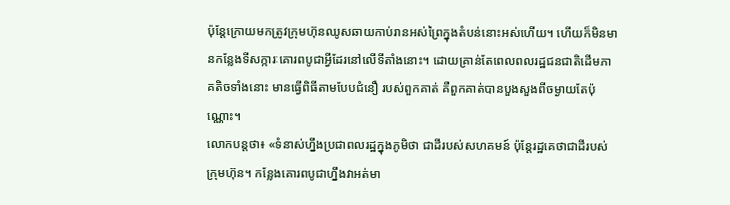ប៉ុន្តែក្រោយមកត្រូវក្រុមហ៊ុនឈូសឆាយកាប់រានអស់ព្រៃក្នុងតំបន់នោះអស់ហើយ។ ហើយក៏មិនមានកន្លែងទីសក្ការៈគោរពបូជាអ្វីដែរនៅលើទីតាំងនោះ។ ដោយគ្រាន់តែពេលពលរដ្ឋជនជាតិដើមភាគតិចទាំងនោះ មានធ្វើពិធីតាមបែបជំនឿ របស់ពួកគាត់ គឺពួកគាត់បានបួងសួងពីចម្ងាយតែប៉ុណ្ណោះ។
លោកបន្តថា៖ «ទំនាស់ហ្នឹងប្រជាពលរដ្ឋក្នុងភូមិថា ជាដីរបស់សហគមន៍ ប៉ុន្តែរដ្ឋគេថាជាដីរបស់ក្រុមហ៊ុន។ កន្លែងគោរពបូជាហ្នឹងវាអត់មា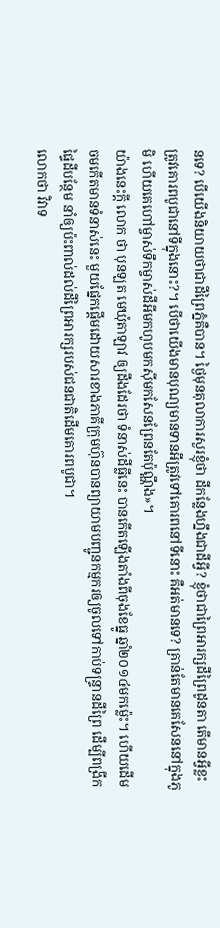នទេ? បើយើងនិយាយថាជាដីព្រៃភ្នំគឺបាន។ ថ្ងៃមុនតុលាការសួរខ្ញុំថា ដីកន្លែងហ្នឹងជាដីអ្វី? ខ្ញុំថាជាព្រៃអារក្សដីព្រៃដូនតា តើមានអ្វីខ្លះត្រូវគោរពបូជានៅទីក្នុងនោះ?។ បើថាយើងមានបុណ្យមានទានអីត្រូវទៅគោរពនៅទីនោះ គឺអត់មានទេ? គ្រាន់តែមានគេសែននៅក្នុងភូមិ ហើយគេហៅម្ចាស់ទឹកម្ចាស់ដីអីមកហូបមកស៊ីមកសែនព្រែនតែប៉ុណ្ណឹង»។
យ៉ាងនេះក្តី លោក ថា បុនឡត មេឃុំតាឡាវ ឲ្យដឹងដែរថា ទំនាស់ដីធ្លីនេះ បានកើតឡើងតាំងពីចុងខែធ្នូ ឆ្នាំ២០១៤មកម៉្លេះ។ ហើយដើមចមកើតមានទំនាស់នេះ មួយផ្នែកផ្តើមដោយសារខាងភាគីក្រុមហ៊ុនបានព្យាយាមបញ្ជូនកម្មករឲ្យចូលទៅកាប់ទន្ទ្រានដីព្រៃ ដើម្បីពង្រីកផ្ទៃដីបន្ថែម នាំឲ្យប៉ះពាល់ដល់ដីព្រៃអារក្សរបស់ជនជាតិដើមគោរពបូជា។
លោកថា វិវាទ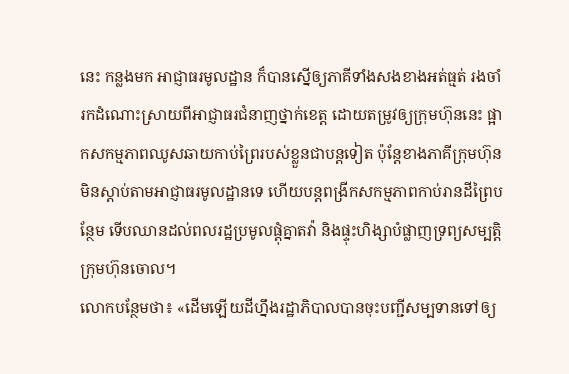នេះ កន្លងមក អាជ្ញាធរមូលដ្ឋាន ក៏បានស្នើឲ្យភាគីទាំងសងខាងអត់ធ្មត់ រងចាំរកដំណោះស្រាយពីអាជ្ញាធរជំនាញថ្នាក់ខេត្ត ដោយតម្រូវឲ្យក្រុមហ៊ុននេះ ផ្អាកសកម្មភាពឈូសឆាយកាប់ព្រៃរបស់ខ្លួនជាបន្តទៀត ប៉ុន្តែខាងភាគីក្រុមហ៊ុនមិនស្តាប់តាមអាជ្ញាធរមូលដ្ឋានទេ ហើយបន្តពង្រីកសកម្មភាពកាប់រានដីព្រៃបន្ថែម ទើបឈានដល់ពលរដ្ឋប្រមូលផ្តុំគ្នាតវ៉ា និងផ្ទុះហិង្សាបំផ្លាញទ្រព្យសម្បត្តិក្រុមហ៊ុនចោល។
លោកបន្ថែមថា៖ «ដើមឡើយដីហ្នឹងរដ្ឋាភិបាលបានចុះបញ្ជីសម្បទានទៅឲ្យ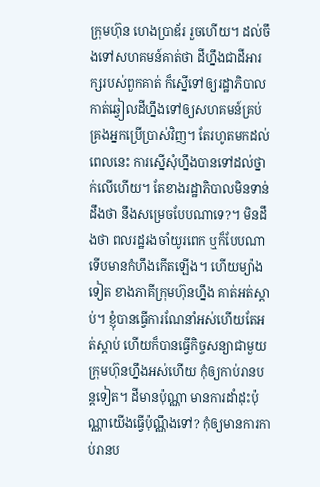ក្រុមហ៊ុន ហេងប្រាឌ័រ រួចហើយ។ ដល់ចឹងទៅសហគមន៍គាត់ថា ដីហ្នឹងជាដីអារក្សរបស់ពួកគាត់ ក៏ស្នើទៅឲ្យរដ្ឋាភិបាលកាត់ឆ្វៀលដីហ្នឹងទៅឲ្យសហគមន៍គ្រប់គ្រងអ្នកប្រើប្រាស់វិញ។ តែរហូតមកដល់ពេលនេះ ការស្នើសុំហ្នឹងបានទៅដល់ថ្នាក់លើហើយ។ តែខាងរដ្ឋាភិបាលមិនទាន់ដឹងថា នឹងសម្រេចបែបណាទេ?។ មិនដឹងថា ពលរដ្ឋរងចាំយូរពេក ឬក៏បែបណា ទើបមានកំហឹងកើតឡើង។ ហើយម្យ៉ាងទៀត ខាងភាគីក្រុមហ៊ុនហ្នឹង គាត់អត់ស្តាប់។ ខ្ញុំបានធ្វើការណែនាំអស់ហើយតែអត់ស្តាប់ ហើយក៏បានធ្វើកិច្ចសន្យាជាមួយក្រុមហ៊ុនហ្នឹងអស់ហើយ កុំឲ្យកាប់រានបន្តទៀត។ ដីមានប៉ុណ្ណា មានការដាំដុះប៉ុណ្ណាយើងធ្វើប៉ុណ្ណឹងទៅ? កុំឲ្យមានការកាប់រានប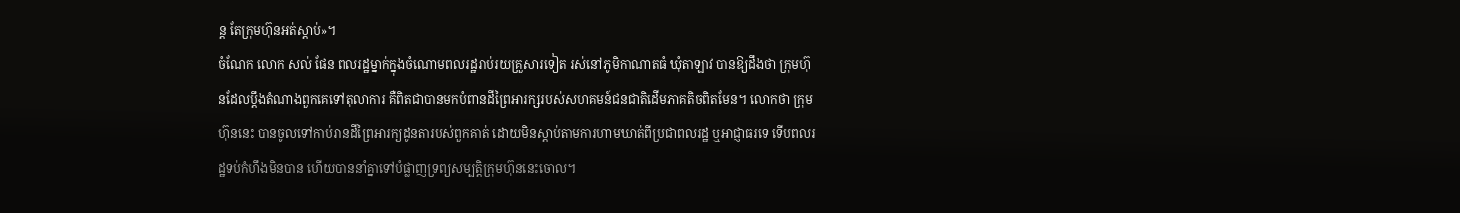ន្ត តែក្រុមហ៊ុនអត់ស្តាប់»។
ចំណែក លោក សល់ ផែន ពលរដ្ឋម្នាក់ក្នុងចំណោមពលរដ្ឋរាប់រយគ្រួសារទៀត រស់នៅភូមិកាណាតធំ ឃុំតាឡាវ បានឱ្យដឹងថា ក្រុមហ៊ុនដែលប្តឹងតំណាងពួកគេទៅតុលាការ គឺពិតជាបានមកបំពានដីព្រៃអារក្សរបស់សហគមន៍ជនជាតិដើមភាគតិចពិតមែន។ លោកថា ក្រុមហ៊ុននេះ បានចូលទៅកាប់រានដីព្រៃអារក្យដូនតារបស់ពួកគាត់ ដោយមិនស្តាប់តាមការហាមឃាត់ពីប្រជាពលរដ្ឋ ឬអាជ្ញាធរទេ ទើបពលរដ្ឋទប់កំហឹងមិនបាន ហើយបាននាំគ្នាទៅបំផ្លាញទ្រព្យសម្បត្តិក្រុមហ៊ុននេះចោល។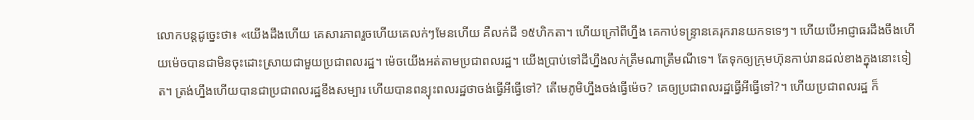លោកបន្តដូច្នេះថា៖ «យើងដឹងហើយ គេសារភាពរួចហើយគេលក់ៗមែនហើយ គឺលក់ដី ១៥ហិកតា។ ហើយក្រៅពីហ្នឹង គេកាប់ទន្ទ្រានគេរុករានយកទទេៗ។ ហើយបើអាជ្ញាធរដឹងចឹងហើយម៉េចបានជាមិនចុះដោះស្រាយជាមួយប្រជាពលរដ្ឋ។ ម៉េចយើងអត់តាមប្រជាពលរដ្ឋ។ យើងប្រាប់ទៅដីហ្នឹងលក់ត្រឹមណាត្រឹមណីទេ។ តែទុកឲ្យក្រុមហ៊ុនកាប់រានដល់ខាងក្នុងនោះទៀត។ ត្រង់ហ្នឹងហើយបានជាប្រជាពលរដ្ឋខឹងសម្បារ ហើយបានពន្យុះពលរដ្ឋថាចង់ធ្វើអីធ្វើទៅ? តើមេភូមិហ្នឹងចង់ធ្វើម៉េច? គេឲ្យប្រជាពលរដ្ឋធ្វើអីធ្វើទៅ?។ ហើយប្រជាពលរដ្ឋ ក៏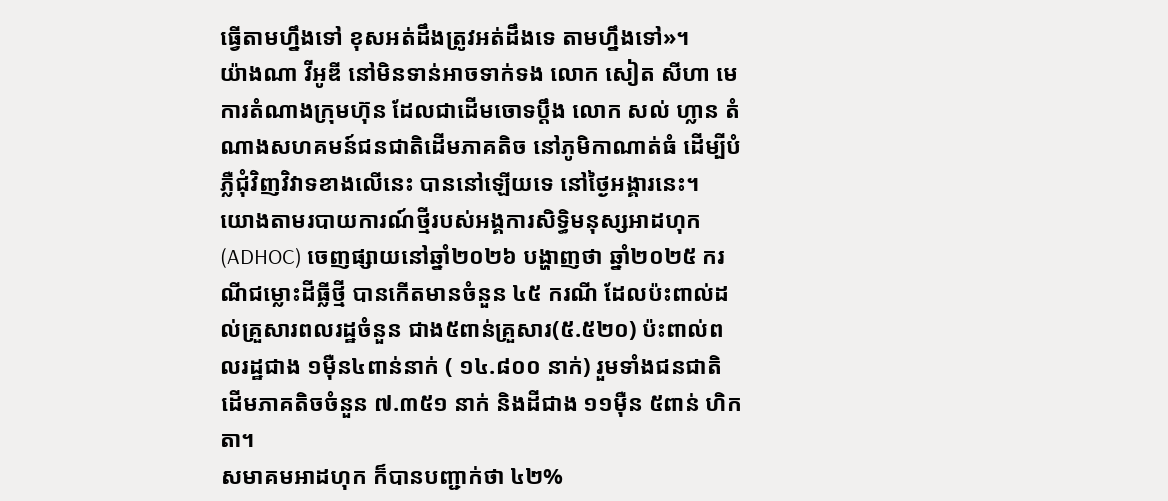ធ្វើតាមហ្នឹងទៅ ខុសអត់ដឹងត្រូវអត់ដឹងទេ តាមហ្នឹងទៅ»។
យ៉ាងណា វីអូឌី នៅមិនទាន់អាចទាក់ទង លោក សៀត សីហា មេការតំណាងក្រុមហ៊ុន ដែលជាដើមចោទប្តឹង លោក សល់ ហ្លាន តំណាងសហគមន៍ជនជាតិដើមភាគតិច នៅភូមិកាណាត់ធំ ដើម្បីបំភ្លឺជុំវិញវិវាទខាងលើនេះ បាននៅឡើយទេ នៅថ្ងៃអង្គារនេះ។
យោងតាមរបាយការណ៍ថ្មីរបស់អង្គការសិទ្ធិមនុស្សអាដហុក (ADHOC) ចេញផ្សាយនៅឆ្នាំ២០២៦ បង្ហាញថា ឆ្នាំ២០២៥ ករណីជម្លោះដីធ្លីថ្មី បានកើតមានចំនួន ៤៥ ករណី ដែលប៉ះពាល់ដល់គ្រួសារពលរដ្ឋចំនួន ជាង៥ពាន់គ្រួសារ(៥.៥២០) ប៉ះពាល់ពលរដ្ឋជាង ១ម៉ឺន៤ពាន់នាក់ ( ១៤.៨០០ នាក់) រួមទាំងជនជាតិដើមភាគតិចចំនួន ៧.៣៥១ នាក់ និងដីជាង ១១ម៉ឺន ៥ពាន់ ហិកតា។
សមាគមអាដហុក ក៏បានបញ្ជាក់ថា ៤២%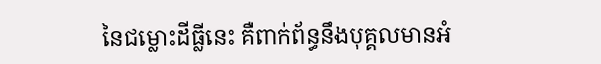នៃជម្លោះដីធ្លីនេះ គឺពាក់ព័ន្ធនឹងបុគ្គលមានអំ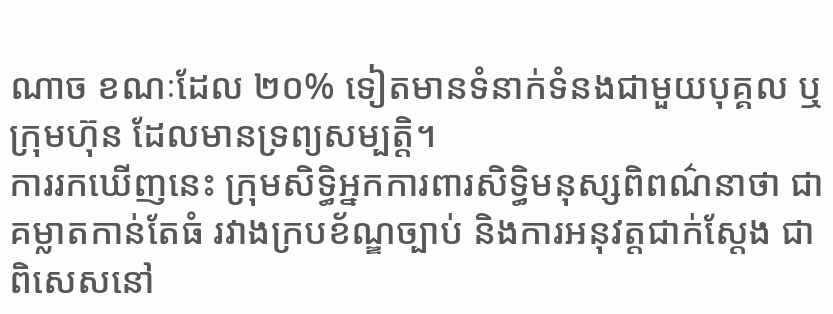ណាច ខណៈដែល ២០% ទៀតមានទំនាក់ទំនងជាមួយបុគ្គល ឬក្រុមហ៊ុន ដែលមានទ្រព្យសម្បត្តិ។
ការរកឃើញនេះ ក្រុមសិទ្ធិអ្នកការពារសិទ្ធិមនុស្សពិពណ៌នាថា ជាគម្លាតកាន់តែធំ រវាងក្របខ័ណ្ឌច្បាប់ និងការអនុវត្តជាក់ស្តែង ជាពិសេសនៅ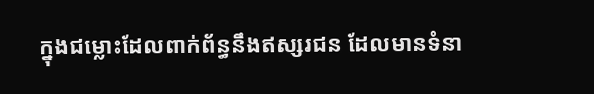ក្នុងជម្លោះដែលពាក់ព័ន្ធនឹងឥស្សរជន ដែលមានទំនា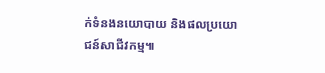ក់ទំនងនយោបាយ និងផលប្រយោជន៍សាជីវកម្ម៕